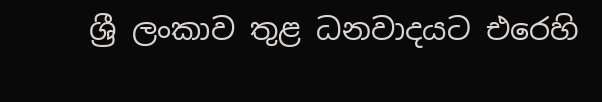ශ්‍රී ලංකාව තුළ ධනවාදයට එරෙහි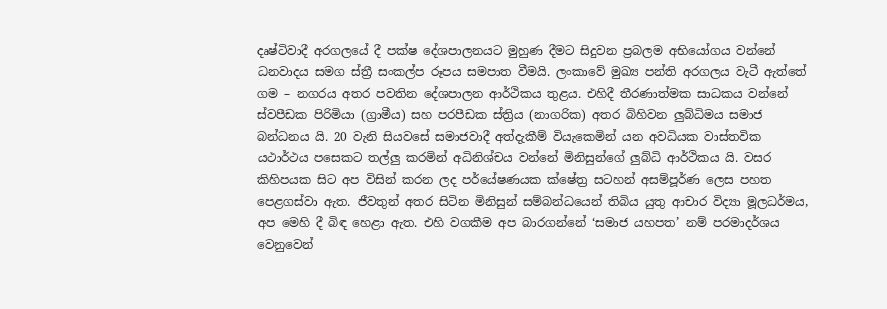දෘෂ්ටිවාදී අරගලයේ දී පක්ෂ දේශපාලනයට මුහුණ දීමට සිදුවන ප්‍රබලම අභියෝගය වන්නේ ධනවාදය සමග ස්ත්‍රී සංකල්ප රූපය සමපාත වීමයි. ලංකාවේ මුඛ්‍ය පන්ති අරගලය වැටී ඇත්තේ ගම – නගරය අතර පවතින දේශපාලන ආර්ථිකය තුළය. එහිදී තීරණාත්මක සාධකය වන්නේ ස්වපීඩක පිරිමියා (ග්‍රාමීය) සහ පරපීඩක ස්ත්‍රිය (නාගරික) අතර බිහිවන ලුබ්ධිමය සමාජ බන්ධනය යි. 20 වැනි සියවසේ සමාජවාදී අත්දැකීම් වියැකෙමින් යන අවධියක වාස්තවික යථාර්ථය පසෙකට තල්ලු කරමින් අධිනිශ්චය වන්නේ මිනිසුන්ගේ ලුබ්ධි ආර්ථිකය යි. වසර කිහිපයක සිට අප විසින් කරන ලද පර්යේෂණයක ක්ෂේත්‍ර සටහන් අසම්පූර්ණ ලෙස පහත පෙළගස්වා ඇත. ජීවතුන් අතර සිටින මිනිසුන් සම්බන්ධයෙන් තිබිය යුතු ආචාර විද්‍යා මූලධර්මය, අප මෙහි දී බිඳ හෙළා ඇත. එහි වගකීම අප බාරගන්නේ ‘සමාජ යහපත’ නම් පරමාදර්ශය වෙනුවෙන්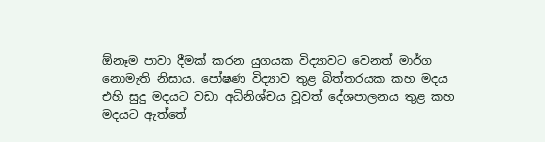ඕනෑම පාවා දීමක් කරන යුගයක විද්‍යාවට වෙනත් මාර්ග නොමැති නිසාය. පෝෂණ විද්‍යාව තුළ බිත්තරයක කහ මදය එහි සුදු මදයට වඩා අධිනිශ්චය වූවත් දේශපාලනය තුළ කහ මදයට ඇත්තේ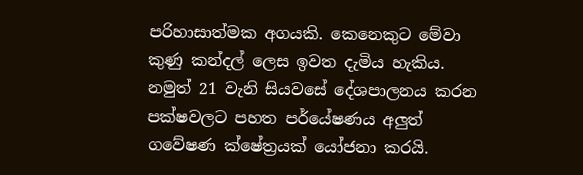පරිහාසාත්මක අගයකි. කෙනෙකුට මේවා කුණු කන්දල් ලෙස ඉවත දැමිය හැකිය. නමුත් 21 වැනි සියවසේ දේශපාලනය කරන පක්ෂවලට පහත පර්යේෂණය අලුත් ගවේෂණ ක්ෂේත්‍රයක් යෝජනා කරයි.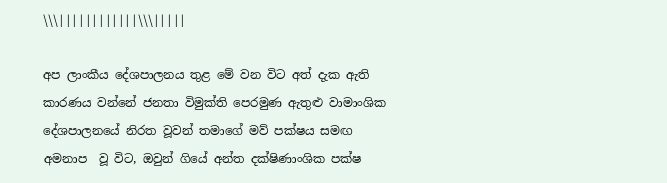\\\||||||||||||\\\|||||

අප ලාංකීය දේශපාලනය තුළ මේ වන විට අත් දැක ඇති කාරණය වන්නේ ජනතා විමුක්ති පෙරමුණ ඇතුළු වාමාංශික දේශපාලනයේ නිරත වූවන් තමාගේ මව් පක්ෂය සමඟ අමනාප  වූ විට, ඔවුන් ගියේ අන්ත දක්ෂිණාංශික පක්ෂ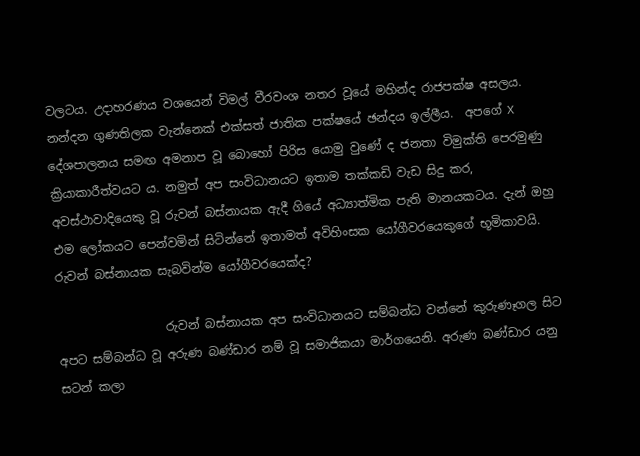වලටය. උදාහරණය වශයෙන් විමල් වීරවංශ නතර වූයේ මහින්ද රාජපක්ෂ අසලය. නන්දන ගුණතිලක වැන්නෙක් එක්සත් ජාතික පක්ෂයේ ඡන්දය ඉල්ලීය.  අපගේ X දේශපාලනය සමඟ අමනාප වූ බොහෝ පිරිස යොමු වුණේ ද ජනතා විමුක්ති පෙරමුණු ක්‍රියාකාරීත්වයට ය. නමුත් අප සංවිධානයට ඉතාම තක්කඩි වැඩ සිදු කර, අවස්ථාවාදියෙකු වූ රුවන් බස්නායක ඇදී ගියේ අධ්‍යාත්මික පැති මානයකටය. දැන් ඔහු එම ලෝකයට පෙන්වමින් සිටින්නේ ඉතාමත් අවිහිංසක යෝගීවරයෙකුගේ භූමිකාවයි. රුවන් බස්නායක සැබවින්ම යෝගීවරයෙක්ද?

                  රුවන් බස්නායක අප සංවිධානයට සම්බන්ධ වන්නේ කුරුණෑගල සිට අපට සම්බන්ධ වූ අරුණ බණ්ඩාර නම් වූ සමාජිකයා මාර්ගයෙනි. අරුණ බණ්ඩාර යනු සටන් කලා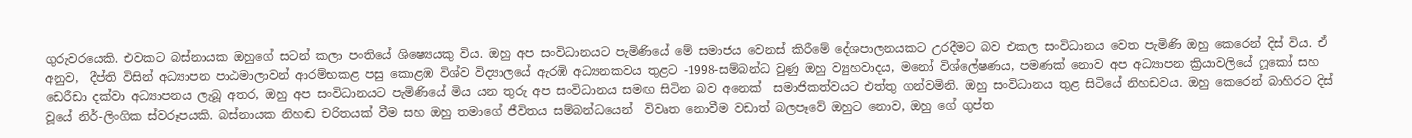ගුරුවරයෙකි. එවකට බස්නායක ඔහුගේ සටන් කලා පංතියේ ශිෂ්‍යෙයකු විය. ඔහු අප සංවිධානයට පැමිණියේ මේ සමාජය වෙනස් කිරීමේ දේශපාලනයකට උරදීමට බව එකල සංවිධානය වෙත පැමිණි ඔහු කෙරෙන් දිස් විය. ඒ අනුව,  දීප්ති විසින් අධ්‍යාපන පාඨමාලාවන් ආරම්භකළ පසු කොළඹ විශ්ව විද්‍යාලයේ ඇරඹි අධ්‍යනකවය තුළට -1998-සම්බන්ධ වුණු ඔහු ව්‍යුහවාදය, මනෝ විශ්ලේෂණය, පමණක් නොව අප අධ්‍යාපන ක්‍රියාවලියේ ෆූකෝ සහ ඩෙරීඩා දක්වා අධ්‍යාපනය ලැබූ අතර, ඔහු අප සංවිධානයට පැමිණියේ මිය යන තුරු අප සංවිධානය සමඟ සිටින බව අනෙක්  සමාජිකත්වයට එත්තු ගන්වමිනි. ඔහු සංවිධානය තුළ සිටියේ නිහඩවය. ඔහු කෙරෙන් බාහිරට දිස් වූයේ නිර්-ලිංගික ස්වරූපයකි. බස්නායක නිහඬ චරිතයක් වීම සහ ඔහු තමාගේ ජීවිතය සම්බන්ධයෙන්  විවෘත නොවීම වඩාත් බලපෑවේ ඔහුට නොව, ඔහු ගේ ගුප්ත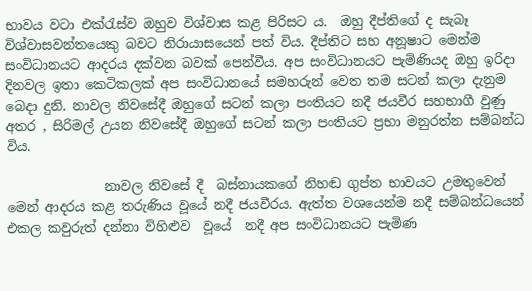භාවය වටා එක්රැස්ව ඔහුව විශ්වාස කළ පිරිසට ය.  ඔහු දීප්තිගේ ද සැබෑ විශ්වාසවන්තයෙකු බවට නිරායාසයෙන් පත් විය. දීප්තිට සහ අනූෂාට මෙන්ම සංවිධානයට ආදරය දක්වන බවක් පෙන්වීය. අප සංවිධානයට පැමිණියද ඔහු ඉරිදා දිනවල ඉතා කෙටිකලක් අප සංවිධානයේ සමහරුන් වෙත තම සටන් කලා දැනුම බෙදා දුනි. නාවල නිවසේදී ඔහුගේ සටන් කලා පංතියට නදී ජයවීර සහභාගී වුණු අතර , සිරිමල් උයන නිවසේදී ඔහුගේ සටන් කලා පංතියට ප්‍රභා මනුරත්න සම්බන්ධ විය.

               නාවල නිවසේ දී  බස්නායකගේ නිහඬ ගුප්ත භාවයට උමතුවෙන් මෙන් ආදරය කළ තරුණිය වූයේ නදී ජයවීරය. ඇත්ත වශයෙන්ම නදී සම්බන්ධයෙන් එකල කවුරුත් දන්නා විහිළුව  වූයේ  නදී අප සංවිධානයට පැමිණ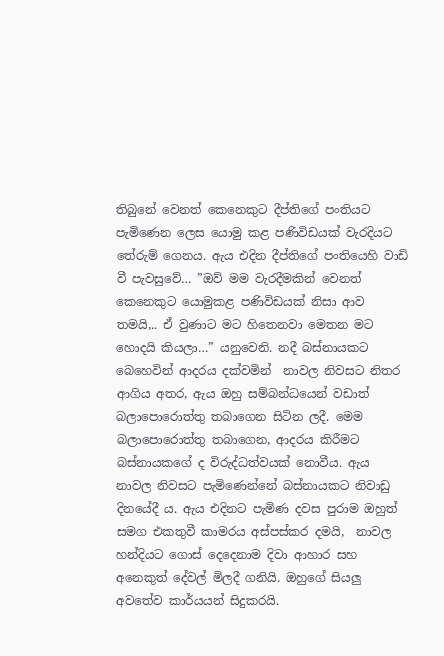තිබුනේ වෙනත් කෙනෙකුට දීප්තිගේ පංතියට පැමිණෙන ලෙස යොමු කළ පණිවිඩයක් වැරදියට තේරුම් ගෙනය. ඇය එදින දීප්තිගේ පංතියෙහි වාඩි වී පැවසුවේ… ”ඔව් මම වැරදීමකින් වෙනත් කෙනෙකුට යොමුකළ පණිවිඩයක් නිසා ආව තමයි,.. ඒ වුණාට මට හිතෙනවා මෙතන මට හොදයි කියලා…” යනුවෙනි. නදී බස්නායකට බෙහෙවින් ආදරය දක්වමින්  නාවල නිවසට නිතර ආගිය අතර, ඇය ඔහු සම්බන්ධයෙන් වඩාත් බලාපොරොත්තු තබාගෙන සිටින ලදී. මෙම බලාපොරොත්තු තබාගෙන, ආදරය කිරීමට බස්නායකගේ ද විරුද්ධත්වයක් නොවීය. ඇය නාවල නිවසට පැමිණෙන්නේ බස්නායකට නිවාඩු දිනයේදී ය. ඇය එදිනට පැමිණ දවස පුරාම ඔහුත් සමග එකතුවී කාමරය අස්පස්කර දමයි,  නාවල හන්දියට ගොස් දෙදෙනාම දිවා ආහාර සහ අනෙකුත් දේවල් මිලදී ගනියි. ඔහුගේ සියලු අවතේව කාර්යයන් සිදුකරයි.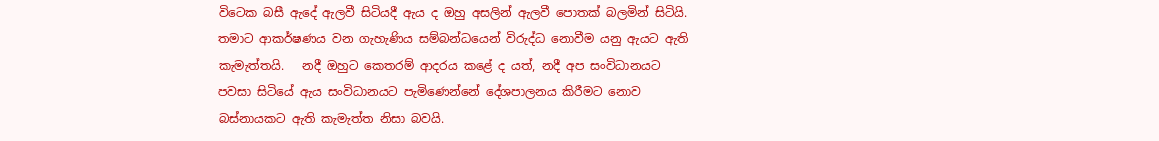විටෙක බසී ඇදේ ඇලවී සිටියදී ඇය ද ඔහු අසලින් ඇලවී පොතක් බලමින් සිටියි. තමාට ආකර්ෂණය වන ගැහැණිය සම්බන්ධයෙන් විරුද්ධ නොවීම යනු ඇයට ඇති කැමැත්තයි.   නදී ඔහුට කෙතරම් ආදරය කළේ ද යත්, නදී අප සංවිධානයට පවසා සිටියේ ඇය සංවිධානයට පැමිණෙන්නේ දේශපාලනය කිරීමට නොව බස්නායකට ඇති කැමැත්ත නිසා බවයි.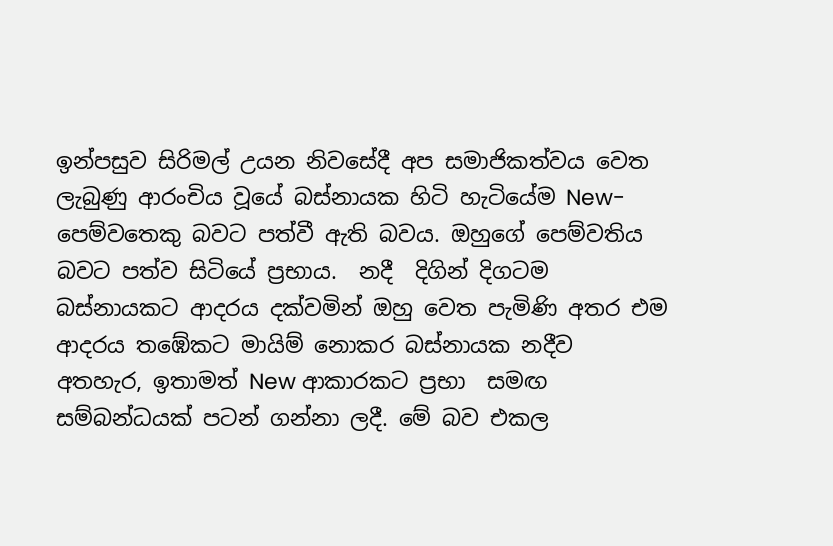ඉන්පසුව සිරිමල් උයන නිවසේදී අප සමාජිකත්වය වෙත ලැබුණු ආරංචිය වූයේ බස්නායක හිටි හැටියේම New-පෙම්වතෙකු බවට පත්වී ඇති බවය. ඔහුගේ පෙම්වතිය බවට පත්ව සිටියේ ප්‍රභාය.  නදී  දිගින් දිගටම බස්නායකට ආදරය දක්වමින් ඔහු වෙත පැමිණි අතර එම ආදරය තඹේකට මායිම් නොකර බස්නායක නදීව අතහැර, ඉතාමත් New ආකාරකට ප්‍රභා  සමඟ සම්බන්ධයක් පටන් ගන්නා ලදී. මේ බව එකල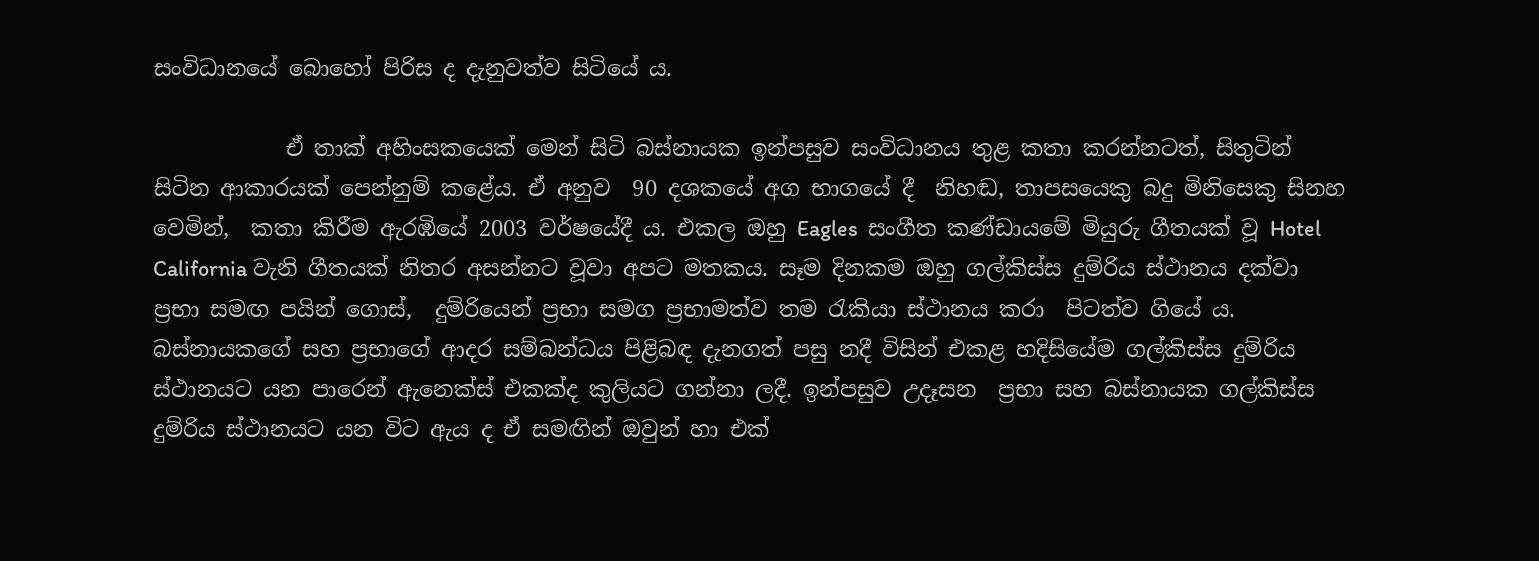සංවිධානයේ බොහෝ පිරිස ද දැනුවත්ව සිටියේ ය.

            ඒ තාක් අහිංසකයෙක් මෙන් සිටි බස්නායක ඉන්පසුව සංවිධානය තුළ කතා කරන්නටත්, සිතුටින් සිටින ආකාරයක් පෙන්නුම් කළේය. ඒ අනුව  90 දශකයේ අග භාගයේ දී  නිහඬ, තාපසයෙකු බදු මිනිසෙකු සිනහ වෙමින්,  කතා කිරීම ඇරඹියේ 2003 වර්ෂයේදී ය. එකල ඔහු Eagles  සංගීත කණ්ඩායමේ මියුරු ගීතයක් වූ Hotel California වැනි ගීතයක් නිතර අසන්නට වූවා අපට මතකය. සෑම දිනකම ඔහු ගල්කිස්ස දුම්රිය ස්ථානය දක්වා ප්‍රභා සමඟ පයින් ගොස්,  දුම්රියෙන් ප්‍රභා සමග ප්‍රභාමත්ව තම රැකියා ස්ථානය කරා  පිටත්ව ගියේ ය. බස්නායකගේ සහ ප්‍රභාගේ ආදර සම්බන්ධය පිළිබඳ දැනගත් පසු නදී විසින් එකළ හදිසියේම ගල්කිස්ස දුම්රිය ස්ථානයට යන පාරෙන් ඇනෙක්ස් එකක්ද කුලියට ගන්නා ලදී. ඉන්පසුව උදෑසන  ප්‍රභා සහ බස්නායක ගල්කිස්ස දුම්රිය ස්ථානයට යන විට ඇය ද ඒ සමඟින් ඔවුන් හා එක්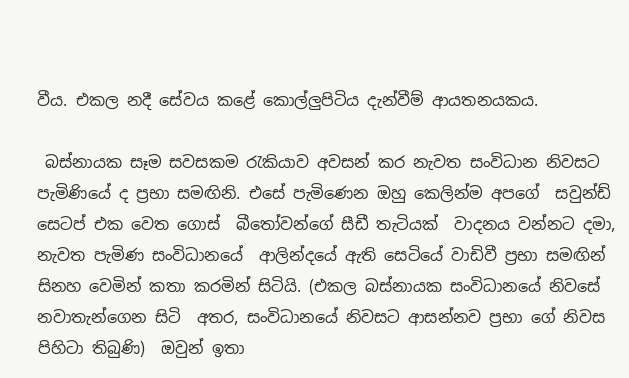වීය. එකල නදී සේවය කළේ කොල්ලුපිටිය දැන්වීම් ආයතනයකය.

 බස්නායක සෑම සවසකම රැකියාව අවසන් කර නැවත සංවිධාන නිවසට පැමිණියේ ද ප්‍රභා සමඟිනි. එසේ පැමිණෙන ඔහු කෙලින්ම අපගේ  සවුන්ඩ් සෙටප් එක වෙත ගොස්  බීතෝවන්ගේ සීඩී තැටියක්  වාදනය වන්නට දමා, නැවත පැමිණ සංවිධානයේ  ආලින්දයේ ඇති සෙටියේ වාඩිවී ප්‍රභා සමඟින් සිනහ වෙමින් කතා කරමින් සිටියි. (එකල බස්නායක සංවිධානයේ නිවසේ නවාතැන්ගෙන සිටි  අතර, සංවිධානයේ නිවසට ආසන්නව ප්‍රභා ගේ නිවස පිහිටා තිබුණි)  ඔවුන් ඉතා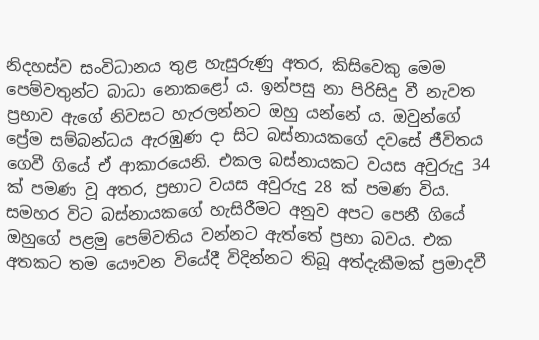නිදහස්ව සංවිධානය තුළ හැසුරුණු අතර, කිසිවෙකු මෙම පෙම්වතුන්ට බාධා නොකළෝ ය. ඉන්පසු නා පිරිසිදු වී නැවත ප්‍රභාව ඇගේ නිවසට හැරලන්නට ඔහු යන්නේ ය. ඔවුන්ගේ ප්‍රේම සම්බන්ධය ඇරඹුණ දා සිට බස්නායකගේ දවසේ ජීවිතය ගෙවී ගියේ ඒ ආකාරයෙනි. එකල බස්නායකට වයස අවුරුදු 34 ක් පමණ වූ අතර, ප්‍රභාට වයස අවුරුදු 28 ක් පමණ විය. සමහර විට බස්නායකගේ හැසිරීමට අනුව අපට පෙනී ගියේ ඔහුගේ පළමු පෙම්වතිය වන්නට ඇත්තේ ප්‍රභා බවය. එක අතකට තම යෞවන වියේදී විදින්නට තිබූ අත්දැකීමක් ප්‍රමාදවී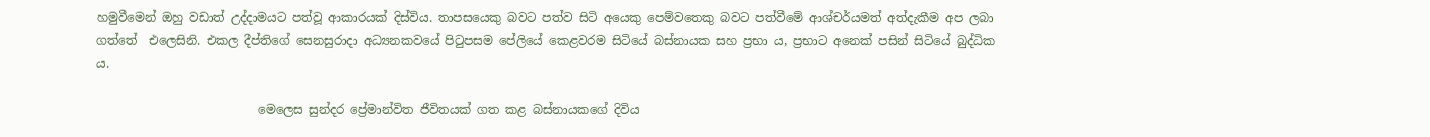හමුවීමෙන් ඔහු වඩාත් උද්දාමයට පත්වූ ආකාරයක් දිස්විය. තාපසයෙකු බවට පත්ව සිටි අයෙකු පෙම්වතෙකු බවට පත්වීමේ ආශ්චර්යමත් අත්දැකීම අප ලබා ගත්තේ  එලෙසිනි. එකල දීප්තිගේ සෙනසුරාදා අධ්‍යනකවයේ පිටුපසම පේලියේ කෙළවරම සිටියේ බස්නායක සහ ප්‍රභා ය, ප්‍රභාට අනෙක් පසින් සිටියේ බුද්ධික ය.

                           මෙලෙස සුන්දර ප්‍රේමාන්විත ජීවිතයක් ගත කළ බස්නායකගේ දිවිය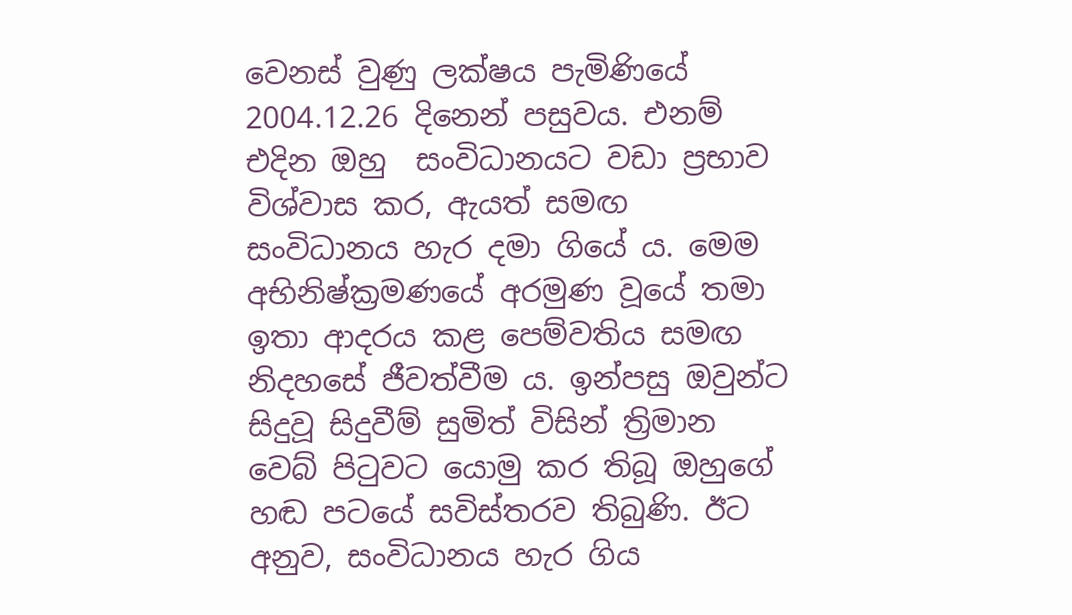වෙනස් වුණු ලක්ෂය පැමිණියේ 2004.12.26 දිනෙන් පසුවය. එනම් එදින ඔහු  සංවිධානයට වඩා ප්‍රභාව විශ්වාස කර, ඇයත් සමඟ සංවිධානය හැර දමා ගියේ ය. මෙම අභිනිෂ්ක්‍රමණයේ අරමුණ වූයේ තමා ඉතා ආදරය කළ පෙම්වතිය සමඟ නිදහසේ ජීවත්වීම ය. ඉන්පසු ඔවුන්ට සිදුවූ සිදුවීම් සුමිත් විසින් ත්‍රිමාන වෙබ් පිටුවට යොමු කර තිබූ ඔහුගේ හඬ පටයේ සවිස්තරව තිබුණි. ඊට අනුව, සංවිධානය හැර ගිය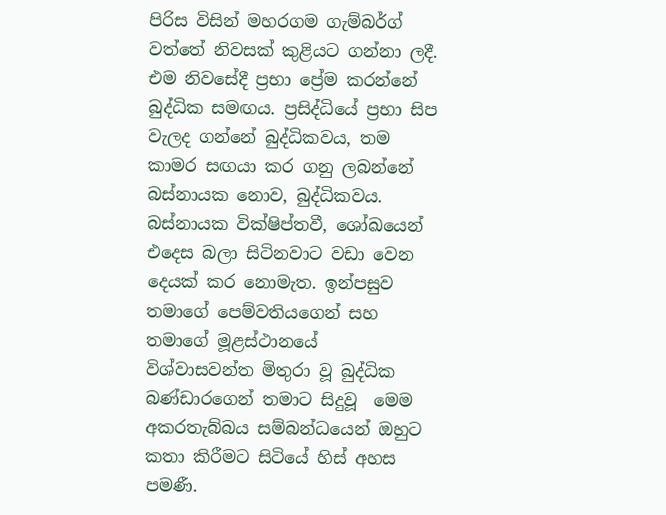පිරිස විසින් මහරගම ගැම්බර්ග් වත්තේ නිවසක් කුළියට ගන්නා ලදී. එම නිවසේදී ප්‍රභා ප්‍රේම කරන්නේ බුද්ධික සමඟය. ප්‍රසිද්ධියේ ප්‍රභා සිප වැලද ගන්නේ බුද්ධිකවය, තම කාමර සඟයා කර ගනු ලබන්නේ බස්නායක නොව, බුද්ධිකවය. බස්නායක වික්ෂිප්තවී, ශෝඛයෙන් එදෙස බලා සිටිනවාට වඩා වෙන දෙයක් කර නොමැත. ඉන්පසුව තමාගේ පෙම්වතියගෙන් සහ තමාගේ මූළස්ථානයේ  විශ්වාසවන්ත මිතුරා වූ බුද්ධික බණ්ඩාරගෙන් තමාට සිදුවූ  මෙම අකරතැබ්බය සම්බන්ධයෙන් ඔහුට කතා කිරීමට සිටියේ හිස් අහස පමණී.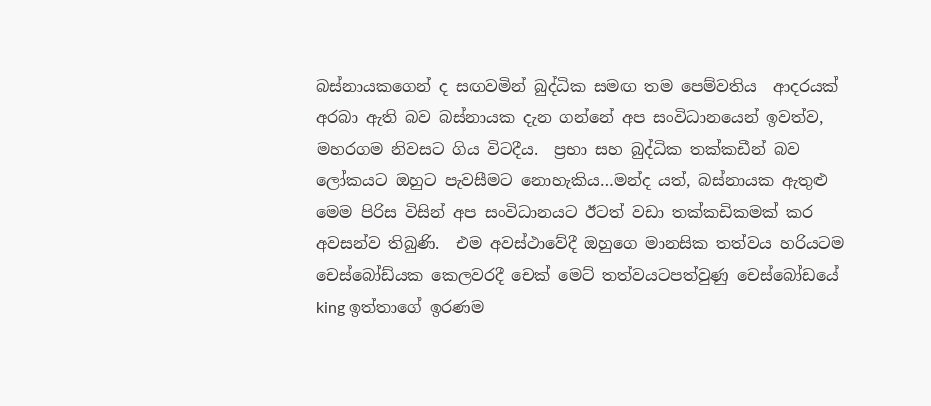බස්නායකගෙන් ද සඟවමින් බුද්ධික සමඟ තම පෙම්වතිය  ආදරයක් අරබා ඇති බව බස්නායක දැන ගන්නේ අප සංවිධානයෙන් ඉවත්ව, මහරගම නිවසට ගිය විටදීය.  ප්‍රභා සහ බුද්ධික තක්කඩීන් බව ලෝකයට ඔහුට පැවසීමට නොහැකිය…මන්ද යත්, බස්නායක ඇතුළු මෙම පිරිස විසින් අප සංවිධානයට ඊටත් වඩා තක්කඩිකමක් කර අවසන්ව තිබුණි.  එම අවස්ථාවේදී ඔහුගෙ මානසික තත්වය හරියටම චෙස්බෝඩ්යක කෙලවරදී චෙක් මෙට් තත්වයටපත්වුණු චෙස්බෝඩයේ king ඉත්තාගේ ඉරණම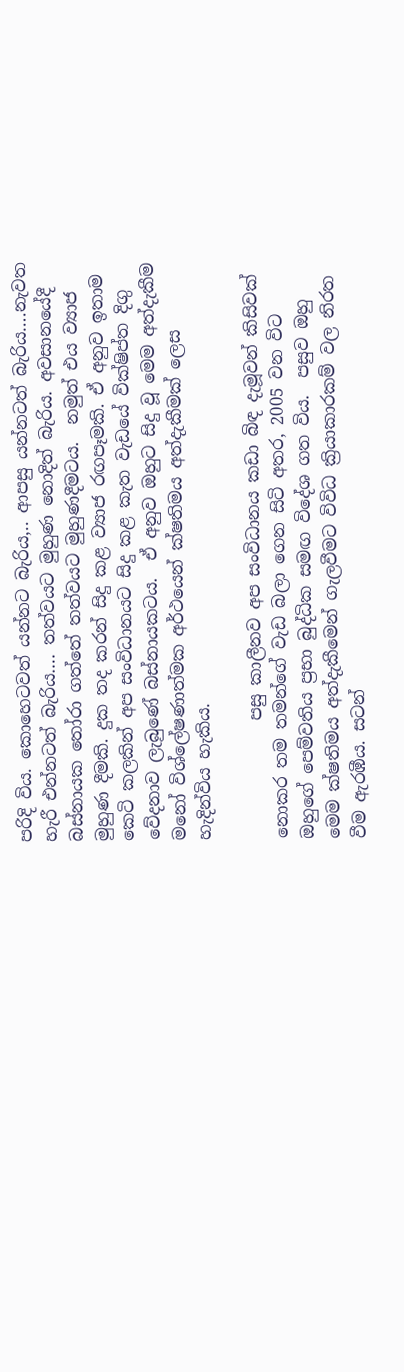පරිදි විය. කොහෙටවත් යන්නට බැරිය,.. ආපසු යන්නටත් බැරිය….නැවත හැරී එන්නටත් බැරිය…. තත්වයට මුහුණ නොදිත් බැරිය. අවසානයේදී බස්නායක තෝරා ගත්තේ තත්වයට මුහුණදීමටය.  නමුත් එය ව්‍යාජ මුහුණ දීමකි. දුක තද කරන් සිදු කළ ව්‍යාජ රඟපෑමකි. ඒ අනුව ඉතාම කෙටි කලකින් අප සංවිධානයට සිදු කළ කැත වැඩයේ වික්ෂිප්ත දිගු වේදනාව ලැබුණේ බස්නායකටය.  ඒ අනුව ඔහුට සිදු වූ මෙම අත්දැකීම මනෝ විශ්ලේෂණාත්මක අර්ථයෙන් ක්ෂතිමය අත්දැකීමක් ලෙස හැදින්විය හැකිය.

              පසු කාලීනව අප සංවිධානය කඩා බිඳ දැමූවන් කිසිවක් නොකර තම තමන්ගේ වැඩ බලා ගෙන සිටි අතර, 2005 වන විට ඔහුගේ පෙම්වතිය ප්‍රභා බුද්ධික සමඟ විදේශ ගත විය.  පසුව ඔහු මෙම ක්ෂතිමය අත්දැකීමෙන් ගැලවීමට විවිධ ක්‍රියාකාරකම් වල නිරත වීම ඇරඹීය. සටන්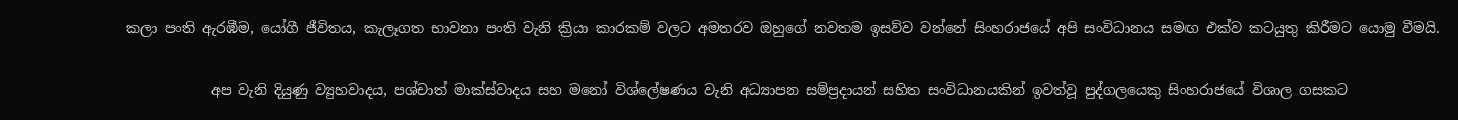කලා පංති ඇරඹීම, යෝගී ජීවිතය, කැලෑගත භාවනා පංති වැනි ක්‍රියා කාරකම් වලට අමතරව ඔහුගේ නවතම ඉසව්ව වන්නේ සිංහරාජයේ අපි සංවිධානය සමඟ එක්ව කටයුතු කිරීමට යොමු වීමයි.

            අප වැනි දියුණු ව්‍යුහවාදය, පශ්චාත් මාක්ස්වාදය සහ මනෝ විශ්ලේෂණය වැනි අධ්‍යාපන සම්ප්‍රදායන් සහිත සංවිධානයකින් ඉවත්වූ පුද්ගලයෙකු සිංහරාජයේ විශාල ගසකට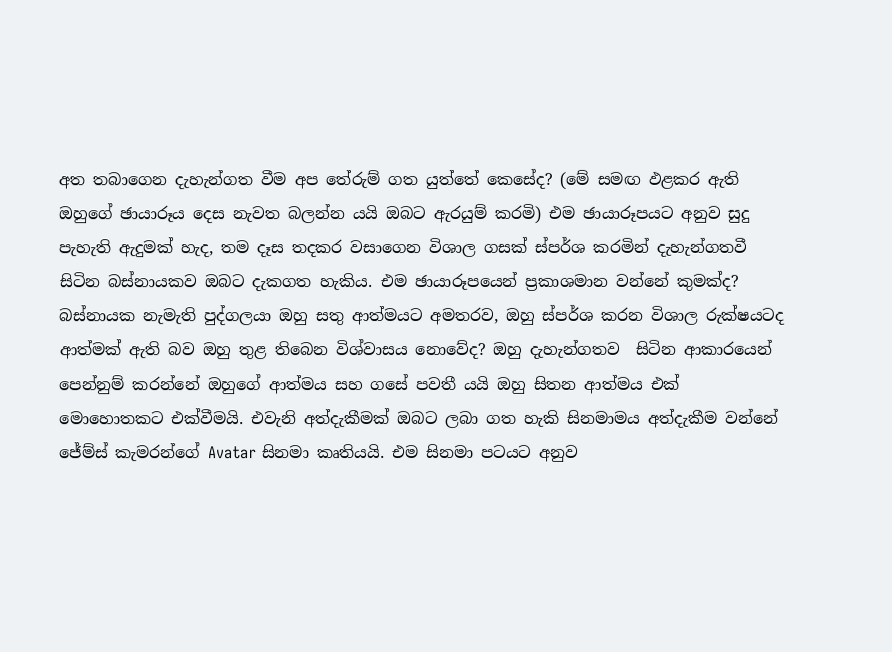අත තබාගෙන දැහැන්ගත වීම අප තේරුම් ගත යුත්තේ කෙසේද? (මේ සමඟ ඵළකර ඇති ඔහුගේ ඡායාරූය දෙස නැවත බලන්න යයි ඔබට ඇරයුම් කරමි) එම ඡායාරූපයට අනුව සුදු පැහැති ඇදුමක් හැද, තම දෑස තදකර වසාගෙන විශාල ගසක් ස්පර්ශ කරමින් දැහැන්ගතවී සිටින බස්නායකව ඔබට දැකගත හැකිය. එම ඡායාරූපයෙන් ප්‍රකාශමාන වන්නේ කුමක්ද?  බස්නායක නැමැති පුද්ගලයා ඔහු සතු ආත්මයට අමතරව, ඔහු ස්පර්ශ කරන විශාල රුක්ෂයටද ආත්මක් ඇති බව ඔහු තුළ තිබෙන විශ්වාසය නොවේද? ඔහු දැහැන්ගතව  සිටින ආකාරයෙන් පෙන්නුම් කරන්නේ ඔහුගේ ආත්මය සහ ගසේ පවතී යයි ඔහු සිතන ආත්මය එක් මොහොතකට එක්වීමයි. එවැනි අත්දැකීමක් ඔබට ලබා ගත හැකි සිනමාමය අත්දැකීම වන්නේ ජේම්ස් කැමරන්ගේ Avatar සිනමා කෘතියයි. එම සිනමා පටයට අනුව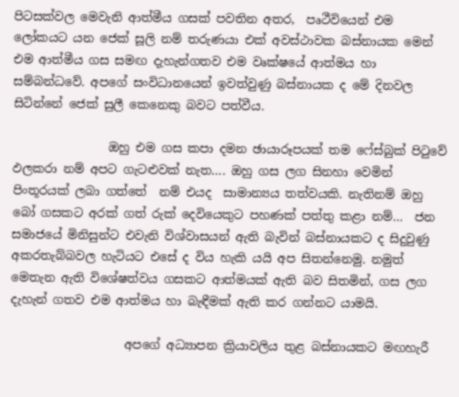පිටසක්වල මෙවැනි ආත්මීය ගසක් පවතින අතර,  පෘථීවියෙන් එම ලෝකයට යන ජෙක් සූලි නම් තරුණයා එක් අවස්ථාවක බස්නායක මෙන් එම ආත්මීය ගස සමඟ දැහැන්ගතව එම වෘක්ෂයේ ආත්මය හා සම්බන්ධවේ. අපගේ සංවිධානයෙන් ඉවත්වුණු බස්නායක ද මේ දිනවල සිටින්නේ ජෙක් සුලී කෙනෙකු බවට පත්වීය.

                ඔහු එම ගස කපා දමන ඡායාරූපයක් තම ෆේස්බුක් පිටුවේ ඵලකරා නම් අපට ගැටළුවක් නැත…. ඔහු ගස ලග සිනහා වෙමින් පිංතූරයක් ලබා ගත්තේ  නම් එයද  සාමාන්‍යය තත්වයකි. නැතිනම් ඔහු බෝ ගසකට අරක් ගත් රුක් දෙවියෙකුට පහණක් පත්තු කළා නම්…  ජන සමාජයේ මිනිසුන්ට එවැනි විශ්වාසයන් ඇති බැවින් බස්නායකට ද සිදුවුණු අකරතැබ්බවල හැටියට එසේ ද විය හැකි යයි අප සිතන්නෙමු. නමුත් මෙතැන ඇති විශේෂත්වය ගසකට ආත්මයක් ඇති බව සිතමින්, ගස ලග දැහැන් ගතව එම ආත්මය හා බැඳීමක් ඇති කර ගන්නට යාමයි.

                   අපගේ අධ්‍යාපන ක්‍රියාවලිය තුළ බස්නායකට මඟහැරී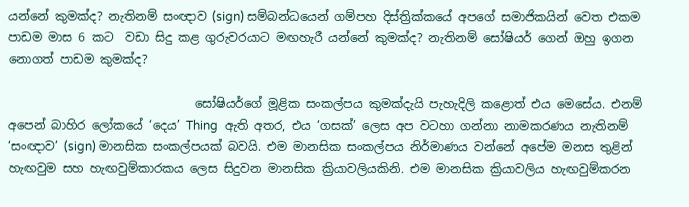යන්නේ කුමක්ද? නැතිනම් සංඥාව (sign) සම්බන්ධයෙන් ගම්පහ දිස්ත්‍රික්කයේ අපගේ සමාජිකයින් වෙත එකම පාඩම මාස 6 කට  වඩා සිදු කළ ගුරුවරයාට මඟහැරී යන්නේ කුමක්ද? නැතිනම් සෝෂියර් ගෙන් ඔහු ඉගන නොගත් පාඩම කුමක්ද?

                               සෝෂියර්ගේ මූළික සංකල්පය කුමක්දැයි පැහැදිලි කළොත් එය මෙසේය. එනම් අපෙන් බාහිර ලෝකයේ ‘දෙය’ Thing  ඇති අතර, එය ‘ගසක්’ ලෙස අප වටහා ගන්නා නාමකරණය නැතිනම් ‘සංඥාව’ (sign) මානසික සංකල්පයක් බවයි. එම මානසික සංකල්පය නිර්මාණය වන්නේ අපේම මනස තුළින් හැඟවුම සහ හැඟවුම්කාරකය ලෙස සිදුවන මානසික ක්‍රියාවලියකිනි. එම මානසික ක්‍රියාවලිය හැඟවුම්කරන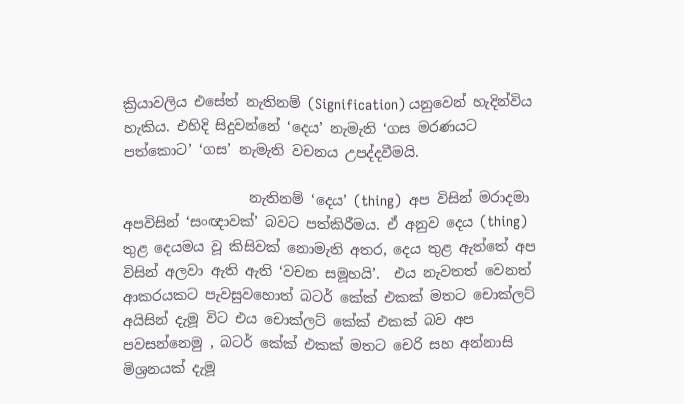ක්‍රියාවලිය එසේත් නැතිනම් (Signification) යනුවෙන් හැදින්විය හැකිය. එහිදි සිදුවන්නේ ‘දෙය’ නැමැති ‘ගස මරණයට පත්කොට’ ‘ගස’ නැමැති වචනය උපද්දවීමයි.

                  නැතිනම් ‘දෙය’ (thing)  අප විසින් මරාදමා අපවිසින් ‘සංඥාවක්’ බවට පත්කිරීමය. ඒ අනුව දෙය (thing)  තුළ දෙයමය වූ කිසිවක් නොමැති අතර, දෙය තුළ ඇත්තේ අප විසින් අලවා ඇති ඇති ‘වචන සමූහයි’.  එය නැවතත් වෙනත් ආකරයකට පැවසුවහොත් බටර් කේක් එකක් මතට චොක්ලට් අයිසින් දැමූ විට එය චොක්ලට් කේක් එකක් බව අප පවසන්නෙමු , බටර් කේක් එකක් මතට චෙරි සහ අන්නාසි  මිශ්‍රනයක් දැමූ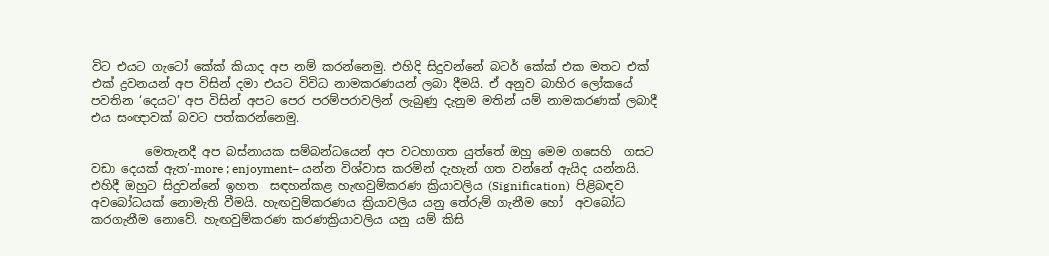විට එයට ගැටෝ කේක් කියාද අප නම් කරන්නෙමු. එහිදි සිදුවන්නේ බටර් කේක් එක මතට එක් එක් ද්‍රවනයන් අප විසින් දමා එයට විවිධ නාමකරණයන් ලබා දීමයි. ඒ අනුව බාහිර ලෝකයේ පවතින ‘දෙයට’ අප විසින් අපට පෙර පරම්පරාවලින් ලැබුණු දැනුම මතින් යම් නාමකරණක් ලබාදී එය සංඥාවක් බවට පත්කරන්නෙමු.

         මෙතැනදී අප බස්නායක සම්බන්ධයෙන් අප වටහාගත යුත්තේ ඔහු මෙම ගසෙහි  ගසට වඩා දෙයක් ඇත’-more ; enjoyment– යන්න විශ්වාස කරමින් දැහැන් ගත වන්නේ ඇයිද යන්නයි. එහිදී ඔහුට සිදුවන්නේ ඉහත  සඳහන්කළ හැඟවුම්කරණ ක්‍රියාවලිය (Signification)  පිළිබඳව අවබෝධයක් නොමැති වීමයි. හැඟවුම්කරණය ක්‍රියාවලිය යනු තේරුම් ගැනීම හෝ  අවබෝධ කරගැනීම නොවේ. හැඟවුම්කරණ කරණක්‍රියාවලිය යනු යම් කිසි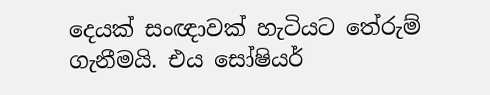දෙයක් සංඥාවක් හැටියට තේරුම් ගැනීමයි. එය සෝෂියර්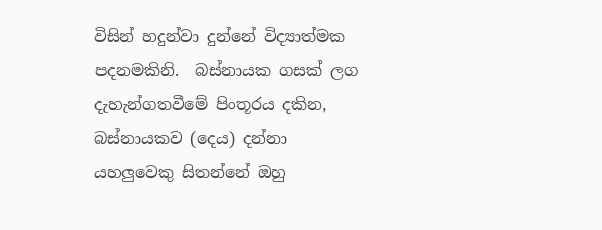විසින් හදුන්වා දුන්නේ විද්‍යාත්මක පදනමකිනි.  බස්නායක ගසක් ලග දැහැන්ගතවීමේ පිංතූරය දකින, බස්නායකව (දෙය) දන්නා යහලුවෙකු සිතන්නේ ඔහු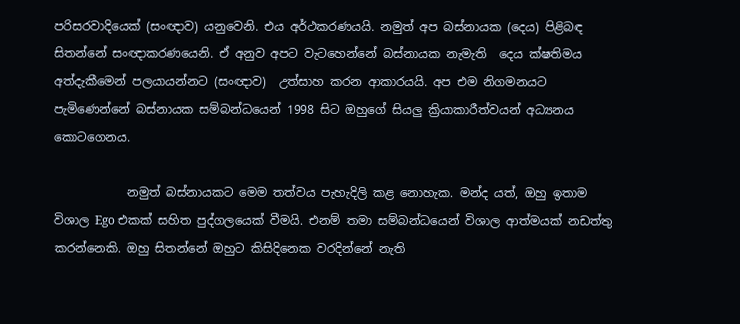පරිසරවාදියෙක් (සංඥාව) යනුවෙනි. එය අර්ථකරණයයි. නමුත් අප බස්නායක (දෙය) පිළිබඳ සිතන්නේ සංඥාකරණයෙනි. ඒ අනුව අපට වැටහෙන්නේ බස්නායක නැමැති  දෙය ක්ෂතිමය අත්දැකීමෙන් පලයායන්නට (සංඥාව)  උත්සාහ කරන ආකාරයයි. අප එම නිගමනයට පැමිණෙන්නේ බස්නායක සම්බන්ධයෙන් 1998 සිට ඔහුගේ සියලු ක්‍රියාකාරීත්වයන් අධ්‍යනය කොටගෙනය.

            නමුත් බස්නායකට මෙම තත්වය පැහැදිලි කළ නොහැක. මන්ද යත්, ඔහු ඉතාම විශාල Ego එකක් සහිත පුද්ගලයෙක් වීමයි. එනම් තමා සම්බන්ධයෙන් විශාල ආත්මයක් නඩත්තු කරන්නෙකි. ඔහු සිතන්නේ ඔහුට කිසිදිනෙක වරදින්නේ නැති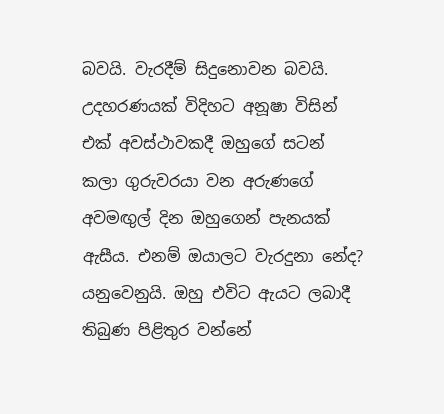බවයි. වැරදීම් සිදුනොවන බවයි. උදහරණයක් විදිහට අනූෂා විසින් එක් අවස්ථාවකදී ඔහුගේ සටන් කලා ගුරුවරයා වන අරුණගේ අවමඟුල් දින ඔහුගෙන් පැනයක් ඇසීය. එනම් ඔයාලට වැරදුනා නේද? යනුවෙනුයි. ඔහු එවිට ඇයට ලබාදී තිබුණ පිළිතුර වන්නේ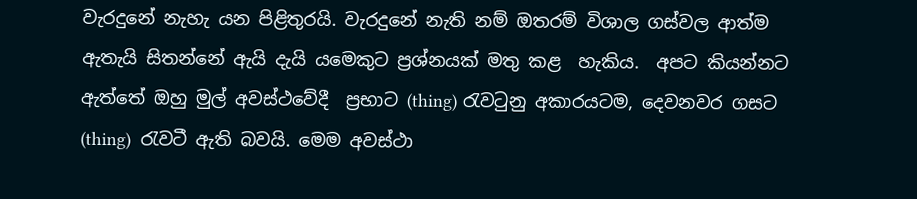වැරදුනේ නැහැ යන පිළිතුරයි. වැරදුනේ නැති නම් ඔතරම් විශාල ගස්වල ආත්ම ඇතැයි සිතන්නේ ඇයි දැයි යමෙකුට ප්‍රශ්නයක් මතු කළ  හැකිය.  අපට කියන්නට ඇත්තේ ඔහු මුල් අවස්ථවේදී  ප්‍රභාට (thing) රැවටුනු අකාරයටම, දෙවනවර ගසට (thing)  රැවටී ඇති බවයි. මෙම අවස්ථා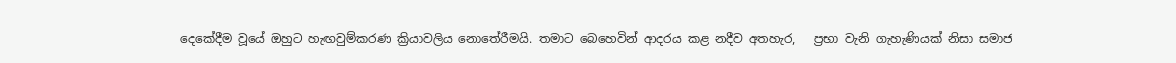දෙකේදීම වූයේ ඔහුට හැඟවුම්කරණ ක්‍රියාවලිය නොතේරීමයි. තමාට බෙහෙවින් ආදරය කළ නදීව අතහැර,   ප්‍රභා වැනි ගැහැණියක් නිසා සමාජ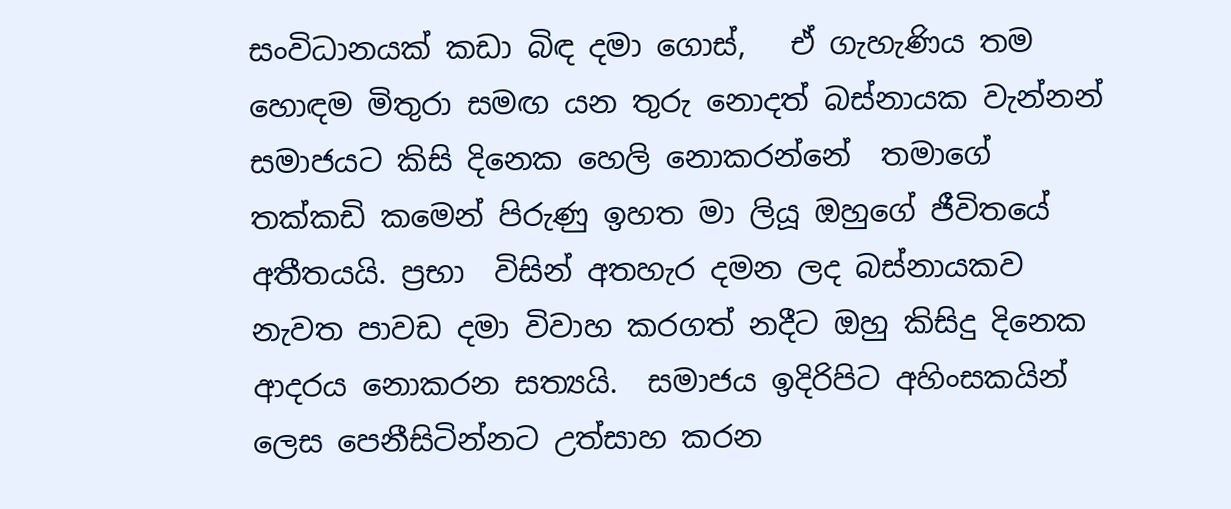සංවිධානයක් කඩා බිඳ දමා ගොස්,   ඒ ගැහැණිය තම හොඳම මිතුරා සමඟ යන තුරු නොදත් බස්නායක වැන්නන් සමාජයට කිසි දිනෙක හෙලි නොකරන්නේ  තමාගේ තක්කඩි කමෙන් පිරුණු ඉහත මා ලියූ ඔහුගේ ජීවිතයේ අතීතයයි. ප්‍රභා  විසින් අතහැර දමන ලද බස්නායකව නැවත පාවඩ දමා විවාහ කරගත් නදීට ඔහු කිසිදු දිනෙක ආදරය නොකරන සත්‍යයි.  සමාජය ඉදිරිපිට අහිංසකයින්  ලෙස පෙනීසිටින්නට උත්සාහ කරන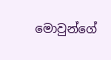මොවුන්ගේ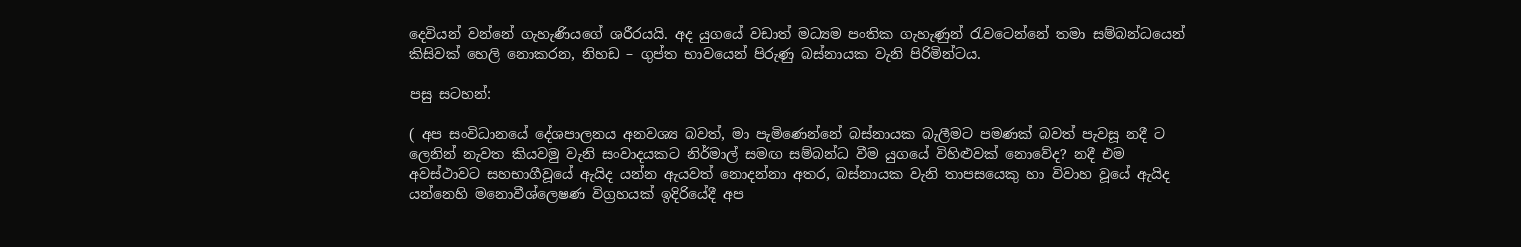දෙවියන් වන්නේ ගැහැණියගේ ශරීරයයි. අද යුගයේ වඩාත් මධ්‍යම පංතික ගැහැණුන් රැවටෙන්නේ තමා සම්බන්ධයෙන් කිසිවක් හෙලි නොකරන, නිහඩ – ගුප්ත භාවයෙන් පිරුණු බස්නායක වැනි පිරිමින්ටය.

පසු සටහන්:

( අප සංවිධානයේ දේශපාලනය අනවශ්‍ය බවත්, මා පැමිණෙන්නේ බස්නායක බැලීමට පමණක් බවත් පැවසූ නදී ට ලෙනින් නැවත කියවමු වැනි සංවාදයකට නිර්මාල් සමඟ සම්බන්ධ වීම යුගයේ විහිළුවක් නොවේද? නදී එම අවස්ථාවට සහභාගීවූයේ ඇයිද යන්න ඇයවත් නොදන්නා අතර, බස්නායක වැනි තාපසයෙකු හා විවාහ වූයේ ඇයිද යන්නෙහි මනොවීශ්ලෙෂණ විග්‍රහයක් ඉදිරියේදී අප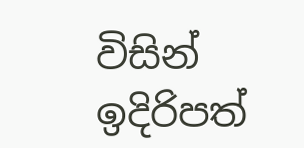විසින් ඉදිරිපත්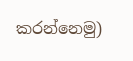කරන්නෙමු)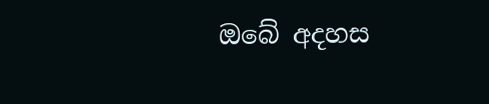ඔබේ අදහස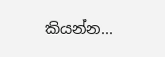කියන්න...